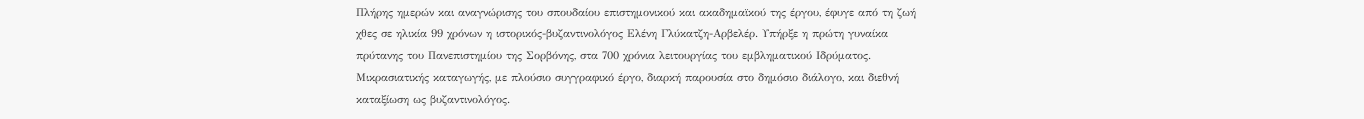Πλήρης ημερών και αναγνώρισης του σπουδαίου επιστημονικού και ακαδημαϊκού της έργου, έφυγε από τη ζωή χθες σε ηλικία 99 χρόνων η ιστορικός-βυζαντινολόγος Ελένη Γλύκατζη-Αρβελέρ. Υπήρξε η πρώτη γυναίκα πρύτανης του Πανεπιστημίου της Σορβόνης, στα 700 χρόνια λειτουργίας του εμβληματικού Ιδρύματος. Μικρασιατικής καταγωγής, με πλούσιο συγγραφικό έργο, διαρκή παρουσία στο δημόσιο διάλογο, και διεθνή καταξίωση ως βυζαντινολόγος.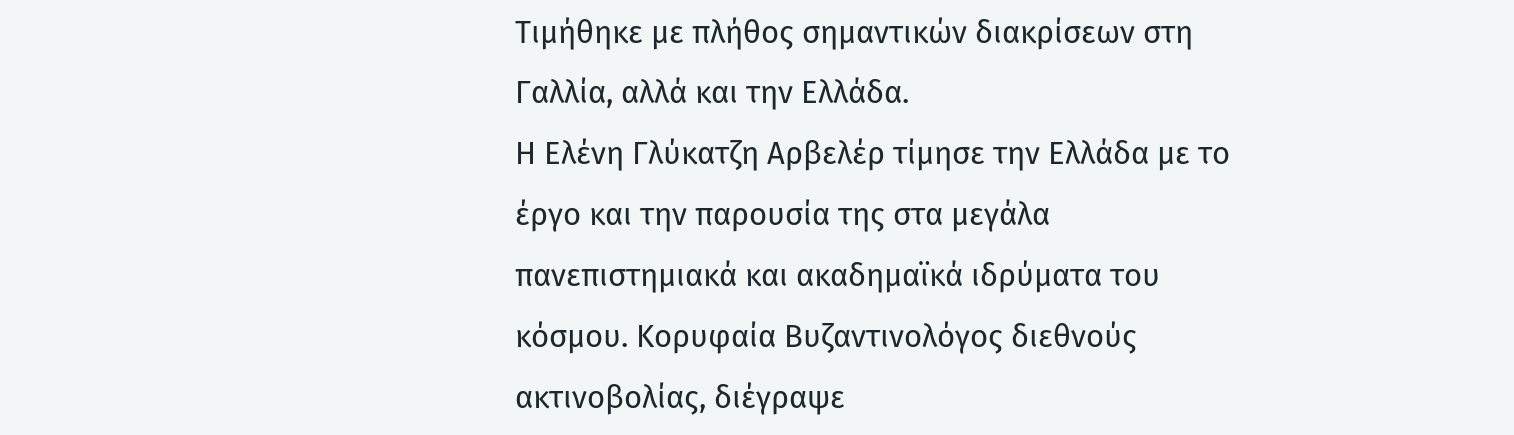Τιμήθηκε με πλήθος σημαντικών διακρίσεων στη Γαλλία, αλλά και την Ελλάδα.
Η Ελένη Γλύκατζη Αρβελέρ τίμησε την Ελλάδα με το έργο και την παρουσία της στα μεγάλα πανεπιστημιακά και ακαδημαϊκά ιδρύματα του κόσμου. Κορυφαία Βυζαντινολόγος διεθνούς ακτινοβολίας, διέγραψε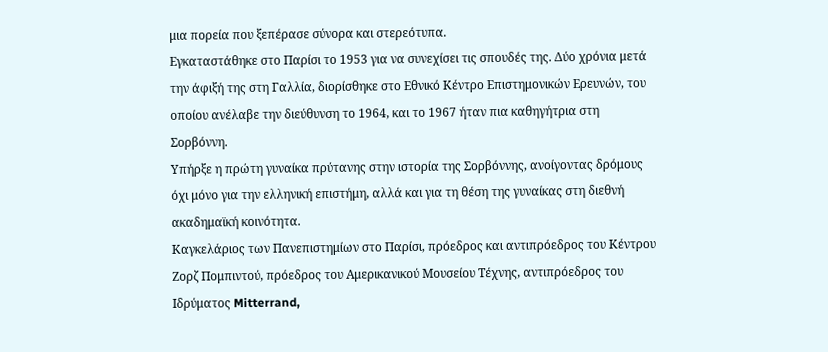μια πορεία που ξεπέρασε σύνορα και στερεότυπα.
Εγκαταστάθηκε στο Παρίσι το 1953 για να συνεχίσει τις σπουδές της. Δύο χρόνια μετά την άφιξή της στη Γαλλία, διορίσθηκε στο Εθνικό Κέντρο Επιστημονικών Ερευνών, του οποίου ανέλαβε την διεύθυνση το 1964, και το 1967 ήταν πια καθηγήτρια στη Σορβόννη.
Υπήρξε η πρώτη γυναίκα πρύτανης στην ιστορία της Σορβόννης, ανοίγοντας δρόμους όχι μόνο για την ελληνική επιστήμη, αλλά και για τη θέση της γυναίκας στη διεθνή ακαδημαϊκή κοινότητα.
Καγκελάριος των Πανεπιστημίων στο Παρίσι, πρόεδρος και αντιπρόεδρος του Κέντρου Ζορζ Πομπιντού, πρόεδρος του Αμερικανικού Μουσείου Τέχνης, αντιπρόεδρος του Ιδρύματος Mitterrand,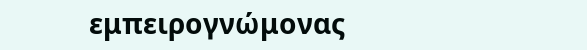εμπειρογνώμονας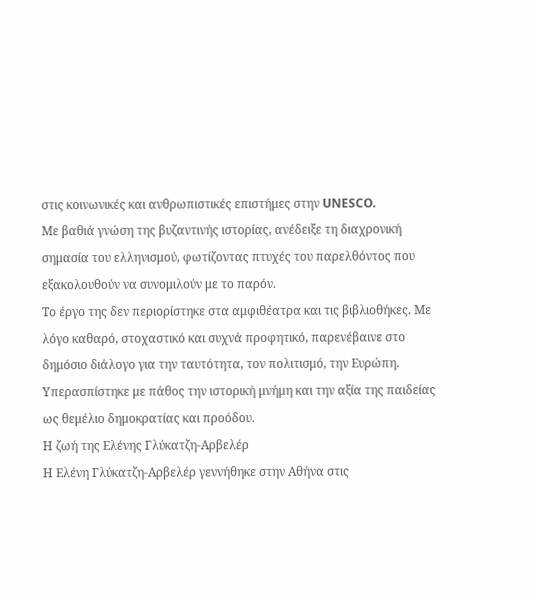στις κοινωνικές και ανθρωπιστικές επιστήμες στην UNESCO.
Με βαθιά γνώση της βυζαντινής ιστορίας, ανέδειξε τη διαχρονική σημασία του ελληνισμού, φωτίζοντας πτυχές του παρελθόντος που εξακολουθούν να συνομιλούν με το παρόν.
Το έργο της δεν περιορίστηκε στα αμφιθέατρα και τις βιβλιοθήκες. Με λόγο καθαρό, στοχαστικό και συχνά προφητικό, παρενέβαινε στο δημόσιο διάλογο για την ταυτότητα, τον πολιτισμό, την Ευρώπη. Υπερασπίστηκε με πάθος την ιστορική μνήμη και την αξία της παιδείας ως θεμέλιο δημοκρατίας και προόδου.
Η ζωή της Ελένης Γλύκατζη-Αρβελέρ
Η Ελένη Γλύκατζη-Αρβελέρ γεννήθηκε στην Αθήνα στις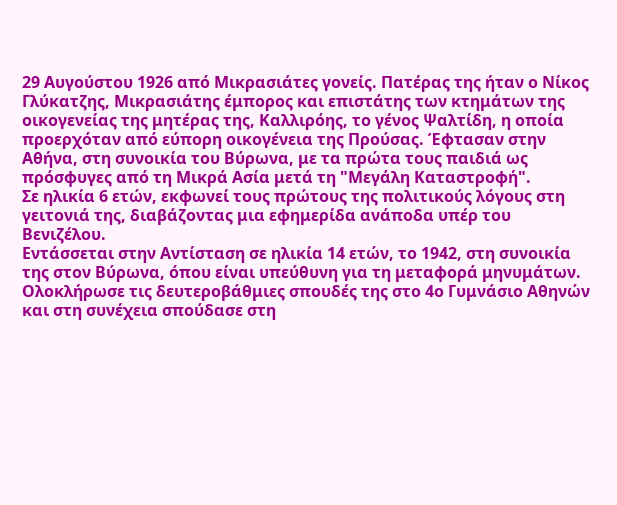29 Αυγούστου 1926 από Μικρασιάτες γονείς. Πατέρας της ήταν ο Νίκος Γλύκατζης, Μικρασιάτης έμπορος και επιστάτης των κτημάτων της οικογενείας της μητέρας της, Καλλιρόης, το γένος Ψαλτίδη, η οποία προερχόταν από εύπορη οικογένεια της Προύσας. Έφτασαν στην Αθήνα, στη συνοικία του Βύρωνα, με τα πρώτα τους παιδιά ως πρόσφυγες από τη Μικρά Ασία μετά τη "Μεγάλη Καταστροφή".
Σε ηλικία 6 ετών, εκφωνεί τους πρώτους της πολιτικούς λόγους στη γειτονιά της, διαβάζοντας μια εφημερίδα ανάποδα υπέρ του Βενιζέλου.
Εντάσσεται στην Αντίσταση σε ηλικία 14 ετών, το 1942, στη συνοικία της στον Βύρωνα, όπου είναι υπεύθυνη για τη μεταφορά μηνυμάτων. Ολοκλήρωσε τις δευτεροβάθμιες σπουδές της στο 4ο Γυμνάσιο Αθηνών και στη συνέχεια σπούδασε στη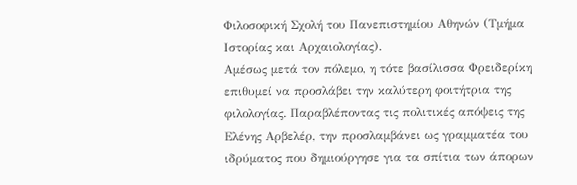Φιλοσοφική Σχολή του Πανεπιστημίου Αθηνών (Τμήμα Ιστορίας και Αρχαιολογίας).
Αμέσως μετά τον πόλεμο, η τότε βασίλισσα Φρειδερίκη επιθυμεί να προσλάβει την καλύτερη φοιτήτρια της φιλολογίας. Παραβλέποντας τις πολιτικές απόψεις της Ελένης Αρβελέρ, την προσλαμβάνει ως γραμματέα του ιδρύματος που δημιούργησε για τα σπίτια των άπορων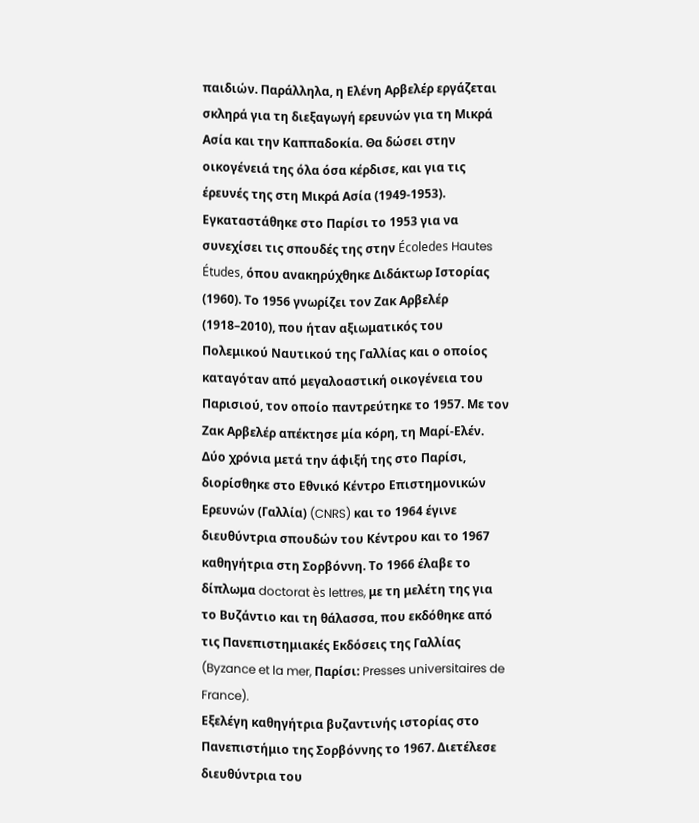παιδιών. Παράλληλα, η Ελένη Αρβελέρ εργάζεται σκληρά για τη διεξαγωγή ερευνών για τη Μικρά Ασία και την Καππαδοκία. Θα δώσει στην οικογένειά της όλα όσα κέρδισε, και για τις έρευνές της στη Μικρά Ασία (1949-1953).
Εγκαταστάθηκε στο Παρίσι το 1953 για να συνεχίσει τις σπουδές της στην Écoledes Hautes Études, όπου ανακηρύχθηκε Διδάκτωρ Ιστορίας (1960). Το 1956 γνωρίζει τον Ζακ Αρβελέρ (1918–2010), που ήταν αξιωματικός του Πολεμικού Ναυτικού της Γαλλίας και ο οποίος καταγόταν από μεγαλοαστική οικογένεια του Παρισιού, τον οποίο παντρεύτηκε το 1957. Με τον Ζακ Αρβελέρ απέκτησε μία κόρη, τη Μαρί-Ελέν.
Δύο χρόνια μετά την άφιξή της στο Παρίσι, διορίσθηκε στο Εθνικό Κέντρο Επιστημονικών Ερευνών (Γαλλία) (CNRS) και το 1964 έγινε διευθύντρια σπουδών του Κέντρου και το 1967 καθηγήτρια στη Σορβόννη. Το 1966 έλαβε το δίπλωμα doctorat ès lettres, με τη μελέτη της για το Βυζάντιο και τη θάλασσα, που εκδόθηκε από τις Πανεπιστημιακές Εκδόσεις της Γαλλίας (Byzance et la mer, Παρίσι: Presses universitaires de France).
Εξελέγη καθηγήτρια βυζαντινής ιστορίας στο Πανεπιστήμιο της Σορβόννης το 1967. Διετέλεσε διευθύντρια του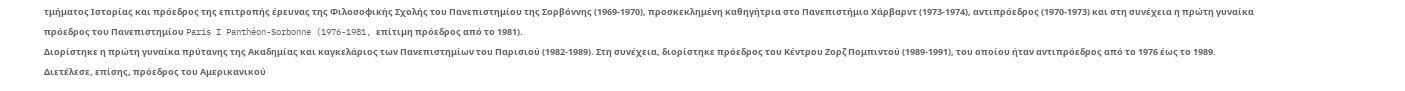τμήματος Ιστορίας και πρόεδρος της επιτροπής έρευνας της Φιλοσοφικής Σχολής του Πανεπιστημίου της Σορβόννης (1969-1970), προσκεκλημένη καθηγήτρια στο Πανεπιστήμιο Χάρβαρντ (1973-1974), αντιπρόεδρος (1970-1973) και στη συνέχεια η πρώτη γυναίκα πρόεδρος του Πανεπιστημίου Paris I Panthéon-Sorbonne (1976-1981, επίτιμη πρόεδρος από το 1981).
Διορίστηκε η πρώτη γυναίκα πρύτανης της Ακαδημίας και καγκελάριος των Πανεπιστημίων του Παρισιού (1982-1989). Στη συνέχεια, διορίστηκε πρόεδρος του Κέντρου Ζορζ Πομπιντού (1989-1991), του οποίου ήταν αντιπρόεδρος από το 1976 έως το 1989.
Διετέλεσε, επίσης, πρόεδρος του Αμερικανικού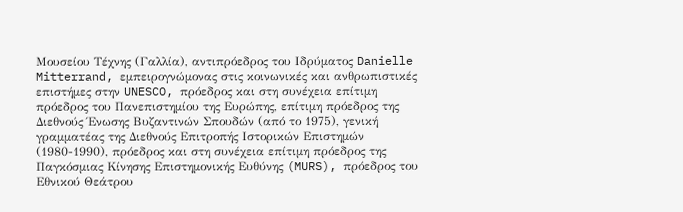Μουσείου Τέχνης (Γαλλία), αντιπρόεδρος του Ιδρύματος Danielle Mitterrand, εμπειρογνώμονας στις κοινωνικές και ανθρωπιστικές επιστήμες στην UNESCO, πρόεδρος και στη συνέχεια επίτιμη πρόεδρος του Πανεπιστημίου της Ευρώπης, επίτιμη πρόεδρος της Διεθνούς Ένωσης Βυζαντινών Σπουδών (από το 1975), γενική γραμματέας της Διεθνούς Επιτροπής Ιστορικών Επιστημών (1980-1990), πρόεδρος και στη συνέχεια επίτιμη πρόεδρος της Παγκόσμιας Κίνησης Επιστημονικής Ευθύνης (MURS), πρόεδρος του Εθνικού Θεάτρου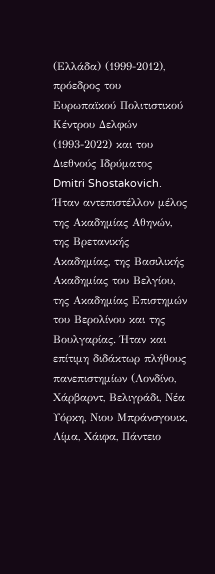(Ελλάδα) (1999-2012), πρόεδρος του Ευρωπαϊκού Πολιτιστικού Κέντρου Δελφών (1993-2022) και του Διεθνούς Ιδρύματος Dmitri Shostakovich.
Ήταν αντεπιστέλλον μέλος της Ακαδημίας Αθηνών, της Βρετανικής Ακαδημίας, της Βασιλικής Ακαδημίας του Βελγίου, της Ακαδημίας Επιστημών του Βερολίνου και της Βουλγαρίας. Ήταν και επίτιμη διδάκτωρ πλήθους πανεπιστημίων (Λονδίνο, Χάρβαρντ, Βελιγράδι, Νέα Υόρκη, Νιου Μπράνσγουικ, Λίμα, Χάιφα, Πάντειο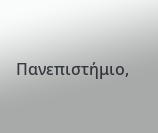Πανεπιστήμιο,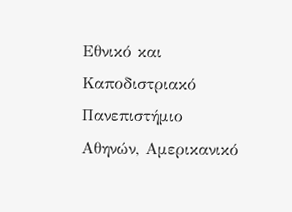Εθνικό και Καποδιστριακό Πανεπιστήμιο Αθηνών, Αμερικανικό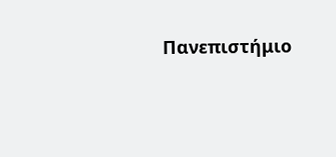Πανεπιστήμιο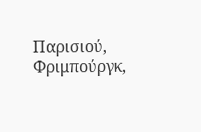Παρισιού, Φριμπούργκ,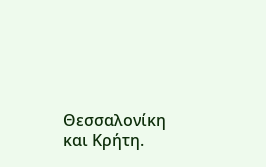Θεσσαλονίκη και Κρήτη.